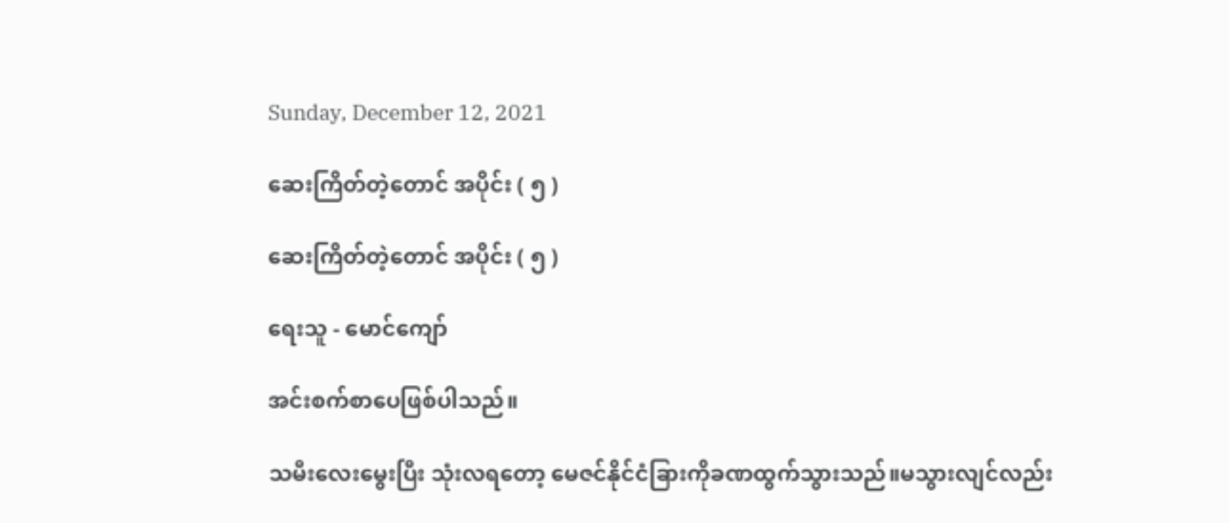Sunday, December 12, 2021

ဆေးကြိတ်တဲ့တောင် အပိုင်း ( ၅ )

ဆေးကြိတ်တဲ့တောင် အပိုင်း ( ၅ )

ရေးသူ - မောင်ကျော်

အင်းစက်စာပေဖြစ်ပါသည်။

သမီးလေးမွေးပြီး သုံးလရတော့ မေဇင်နိုင်ငံခြားကိုခဏထွက်သွားသည်။မသွားလျင်လည်း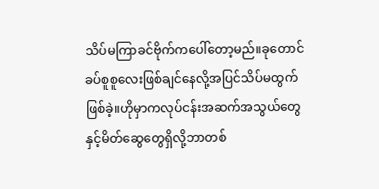သိပ်မကြာခင်ဗိုက်ကပေါ်တော့မည်။ခုတောင် ခပ်စူစူလေးဖြစ်ချင်နေလို့အပြင်သိပ်မထွက်ဖြစ်ခဲ့။ဟိုမှာကလုပ်ငန်းအဆက်အသွယ်တွေနှင့်မိတ်ဆွေတွေရှိလို့ဘာတစ်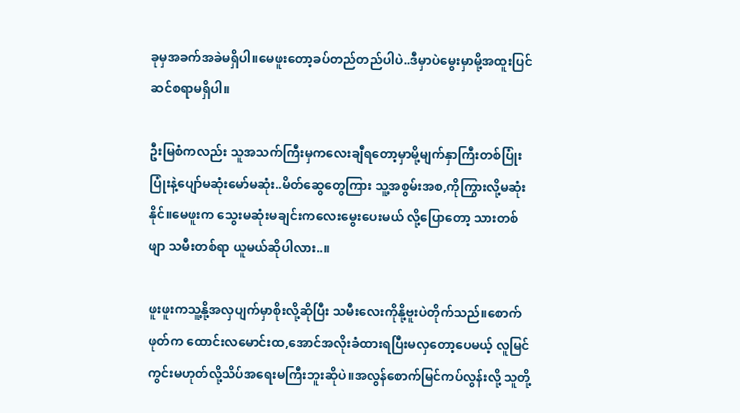ခုမှအခက်အခဲမရှိပါ။မေဖူးတော့ခပ်တည်တည်ပါပဲ..ဒီမှာပဲမွေးမှာမို့အထူးပြင်ဆင်စရာမရှိပါ။

ဦးမြစံကလည်း သူအသက်ကြီးမှကလေးချီရတော့မှာမို့မျက်နှာကြီးတစ်ပြုံးပြုံးနဲ့ပျော်မဆုံးမော်မဆုံး..မိတ်ဆွေတွေကြား သူ့အစွမ်းအစ,ကိုကြွားလို့မဆုံးနိုင်။မေဖူးက သွေးမဆုံးမချင်းကလေးမွေးပေးမယ် လို့ပြောတော့ သားတစ်ဖျာ သမီးတစ်ရာ ယူမယ်ဆိုပါလား..။

ဖူးဖူးကသူ့နို့အလှပျက်မှာစိုးလို့ဆိုပြီး သမီးလေးကိုနို့ဗူးပဲတိုက်သည်။စောက်ဖုတ်က ထောင်းလမောင်းထ,အောင်အလိုးခံထားရပြီးမလှတော့ပေမယ့် လူမြင်ကွင်းမဟုတ်လို့သိပ်အရေးမကြီးဘူးဆိုပဲ။အလွန်စောက်မြင်ကပ်လွန်းလို့ သူတို့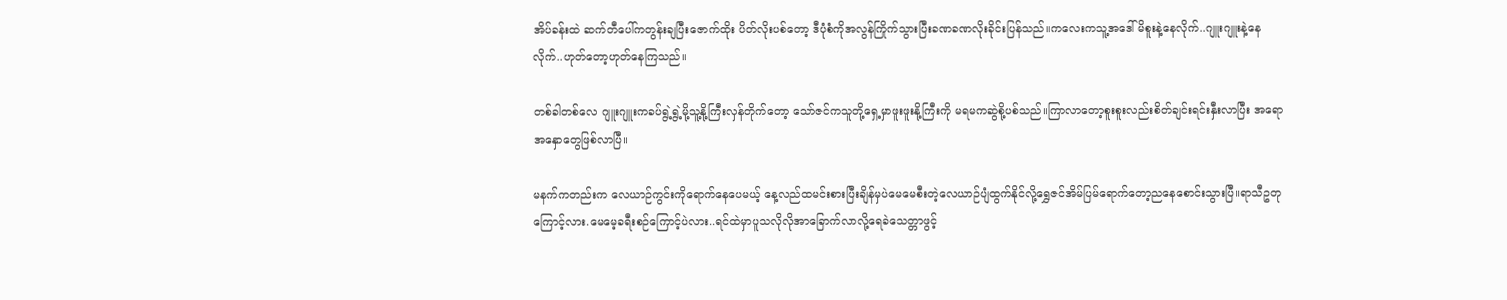အိပ်ခန်းထဲ ဆက်တီပေါ်ကတွန်းချပြီးဇောက်ထိုး ပိတ်လိုးပစ်တော့ ဒီပုံစံကိုအလွန်ကြိုက်သွားပြီးခဏခဏလိုးခိုင်းပြန်သည်။ကလေးကသူ့အဒေါ်မိစူးနဲ့နေလိုက်..ဂျူးဂျူးနဲ့နေလိုက်..ဟုတ်တော့ဟုတ်နေကြသည်။

တစ်ခါတစ်လေ ဂျူးဂျူးကခပ်ရွဲ့ရွဲ့မို့သူ့နို့ကြီးလှန်တိုက်တော့ သော်ဇင်ကသူတို့ရှေ့မှာဖူးဖူးနို့ကြီးကို မရမကဆွဲစို့ပစ်သည်။ကြာလာတော့စူးစူးလည်းစိတ်ချင်းရင်းနှီးလာပြီး အရောအနှောတွေဖြစ်လာပြီ။

မနက်ကတည်းက လေယာဉ်ကွင်းကိုရောက်နေပေမယ့် နေ့လည်ထမင်းစားပြီးချိန်မှပဲမေမေစီးတဲ့လေယာဉ်ပျံထွက်နိုင်လို့ရွှေဇင်အိမ်ပြမ်ရောက်တော့ညနေစောင်းသွားပြီ။ရာသီဥတုကြောင့်လား.မေမေ့ခရီးစဉ်ကြောင့်ပဲလား..ရင်ထဲမှာပူသလိုလိုအာခြောက်လာလို့ရေခဲသေတ္တာဖွင့်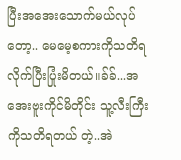ပြီးအအေးသောက်မယ်လုပ်တော့.. မေမေ့စကားကိုသတိရလိုက်ပြီးပြုံးမိတယ်။ခ်ခ်...အအေးဗူးကိုင်မိတိုင်း သူ့လီးကြီးကိုသတိရတယ် တဲ့..အဲ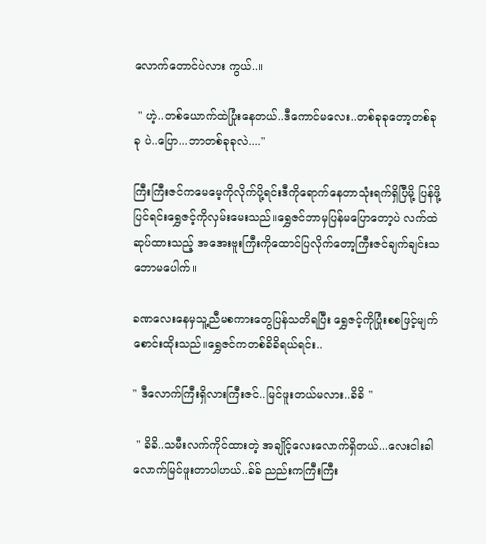လောက်တောင်ပဲလား ကွယ်..။

 " ဟဲ့..တစ်ယောက်ထဲပြုံးနေတယ်..ဒီကောင်မလေး..တစ်ခုခုတော့တစ်ခုခု ပဲ..ပြော...ဘာတစ်ခုခုလဲ...."

ကြီးကြီးဇင်ကမေမေ့ကိုလိုက်ပို့ရင်းဒီကိုရောက်နေတာသုံးရက်ရှိပြီမို့ ပြန်ဖို့ပြင်ရင်းရွှေဇင့်ကိုလှမ်းမေးသည်။ရွှေဇင်ဘာမှပြန်မပြောတော့ပဲ လက်ထဲဆုပ်ထားသည့် အအေးဗူးကြီးကိုထောင်ပြလိုက်တော့ကြီးဇင်ချက်ချင်းသဘောမပေါက်။

ခဏလေးနေမှသူ့ညီမစကားတွေပြန်သတိရပြီး ရွှေဇင့်ကိုပြုံးစစဖြင့်မျက်စောင်းထိုးသည်။ရွှေဇင်ကတစ်ခိခိရယ်ရင်း..

" ဒီလောက်ကြီးရှိလားကြီးဇင်..မြင်ဖူးတယ်မလား..ခိခိ "

 " ခိခိ..သမီးလက်ကိုင်ထားတဲ့ အချိုင့်လေးလောက်ရှိတယ်...လေးငါးခါလောက်မြင်ဖူးတာပါဟယ်..ခ်ခ် ညည်းကကြီးကြီး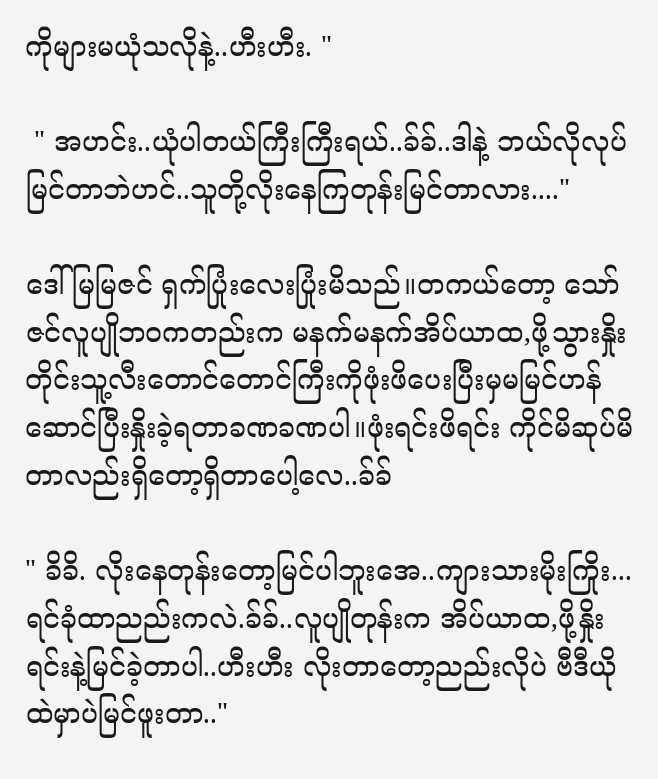ကိုများမယုံသလိုနဲ့..ဟီးဟီး. "

 " အဟင်း..ယုံပါတယ်ကြီးကြီးရယ်..ခ်ခ်..ဒါနဲ့ ဘယ်လိုလုပ်မြင်တာဘဲဟင်..သူတို့လိုးနေကြတုန်းမြင်တာလား...."

ဒေါ်မြမြဇင် ရှက်ပြုံးလေးပြုံးမိသည်။တကယ်တော့ သော်ဇင်လူပျိုဘဝကတည်းက မနက်မနက်အိပ်ယာထ,ဖို့သွားနှိုးတိုင်းသူ့လီးတောင်တောင်ကြီးကိုဖုံးဖိပေးပြီးမှမမြင်ဟန်ဆောင်ပြီးနှိုးခဲ့ရတာခဏခဏပါ။ဖုံးရင်းဖိရင်း ကိုင်မိဆုပ်မိတာလည်းရှိတော့ရှိတာပေါ့လေ..ခ်ခ်

" ခိခိ. လိုးနေတုန်းတော့မြင်ပါဘူးအေ..ကျားသားမိုးကြိုး...ရင်ခုံထာညည်းကလဲ.ခ်ခ်..လူပျိုတုန်းက အိပ်ယာထ,ဖို့နှိုးရင်းနဲ့မြင်ခဲ့တာပါ..ဟီးဟီး လိုးတာတော့ညည်းလိုပဲ ဗီဒီယိုထဲမှာပဲမြင်ဖူးတာ.."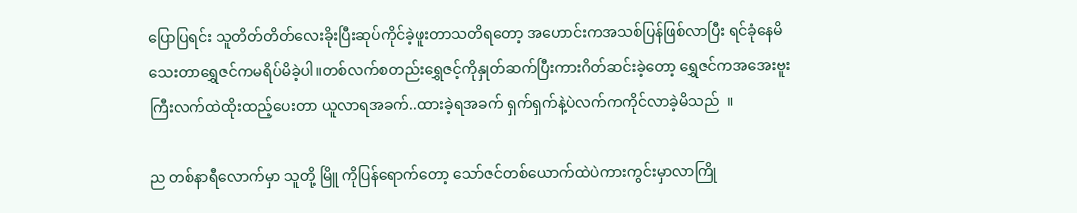ပြောပြရင်း သူတိတ်တိတ်လေးခိုးပြီးဆုပ်ကိုင်ခဲ့ဖူးတာသတိရတော့ အဟောင်းကအသစ်ပြန်ဖြစ်လာပြီး ရင်ခုံနေမိသေးတာရွှေဇင်ကမရိပ်မိခဲ့ပါ။တစ်လက်စတည်းရွှေဇင့်ကိုနှုတ်ဆက်ပြီးကားဂိတ်ဆင်းခဲ့တော့ ရွှေဇင်ကအအေးဗူးကြီးလက်ထဲထိုးထည့်ပေးတာ ယူလာရအခက်..ထားခဲ့ရအခက် ရှက်ရှက်နဲ့ပဲလက်ကကိုင်လာခဲ့မိသည်  ။

ည တစ်နာရီလောက်မှာ သူတို့ မြိူ ကိုပြန်ရောက်တော့ သော်ဇင်တစ်ယောက်ထဲပဲကားကွင်းမှာလာကြို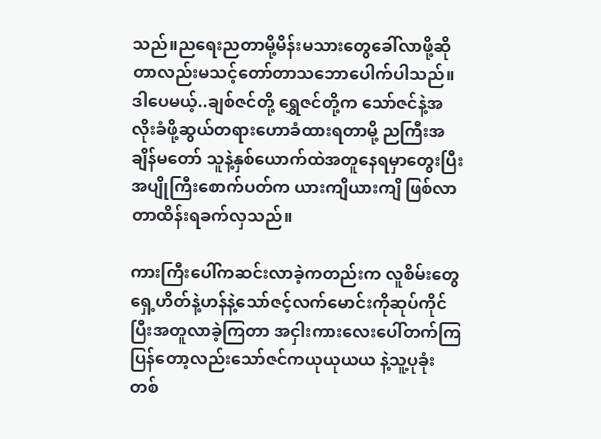သည်။ညရေးညတာမို့မိန်းမသားတွေခေါ်လာဖို့ဆိုတာလည်းမသင့်တော်တာသဘောပေါက်ပါသည်။ဒါပေမယ့်..ချစ်ဇင်တို့ ရွှေဇင်တို့က သော်ဇင်နဲ့အလိုးခံဖို့ဆွယ်တရားဟောခံထားရတာမို့ ညကြီးအချိန်မတော် သူနဲ့နှစ်ယောက်ထဲအတူနေရမှာတွေးပြီး အပျိုကြီးစောက်ပတ်က ယားကျိယားကျိ ဖြစ်လာတာထိန်းရခက်လှသည်။

ကားကြီးပေါ်ကဆင်းလာခဲ့ကတည်းက လူစိမ်းတွေရှေ့ဟိတ်နဲ့ဟန်နဲ့သော်ဇင့်လက်မောင်းကိုဆုပ်ကိုင်ပြီးအတူလာခဲ့ကြတာ အငှါးကားလေးပေါ်တက်ကြပြန်တော့လည်းသော်ဇင်ကယုယုယယ နဲ့သူ့ပုခုံးတစ်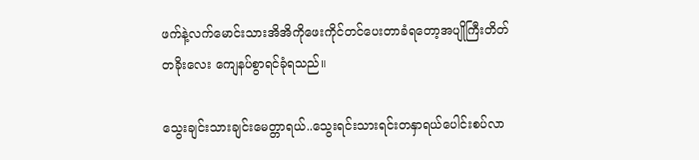ဖက်နဲ့လက်မောင်းသားအိအိကိုဖေးကိုင်တင်ပေးတာခံရတော့အပျိုကြီးတိတ်တခိုးလေး ကျေနပ်စွာရင်ခုံရသည်။

သွေးချင်းသားချင်းမေတ္တာရယ်..သွေးရင်းသားရင်းတနှာရယ်ပေါင်းစပ်လာ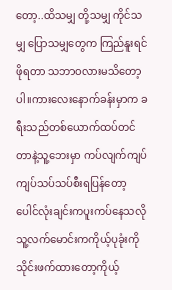တော့..ထိသမျှ တို့သမျှ ကိုင်သမျှ ပြောသမျှတွေက ကြည်နူးရင်ဖိုရတာ သဘာဝလားမသိတော့ပါ။ကားလေးနောက်ခန်းမှာက ခရီးသည်တစ်ယောက်ထပ်တင်တာနဲ့သူ့ဘေးမှာ ကပ်လျက်ကျပ်ကျပ်သပ်သပ်စီးရပြန်တော့ ပေါင်လုံးချင်းကပူးကပ်နေသလို သူ့လက်မောင်းကကိုယ့်ပုခုံးကိုသိုင်းဖက်ထားတော့ကိုယ့်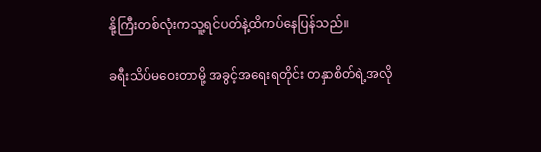နို့ကြီးတစ်လုံးကသူ့ရင်ပတ်နဲ့ထိကပ်နေပြန်သည်။

ခရီးသိပ်မဝေးတာမို့ အခွင့်အရေးရတိုင်း တနှာစိတ်ရဲ့အလို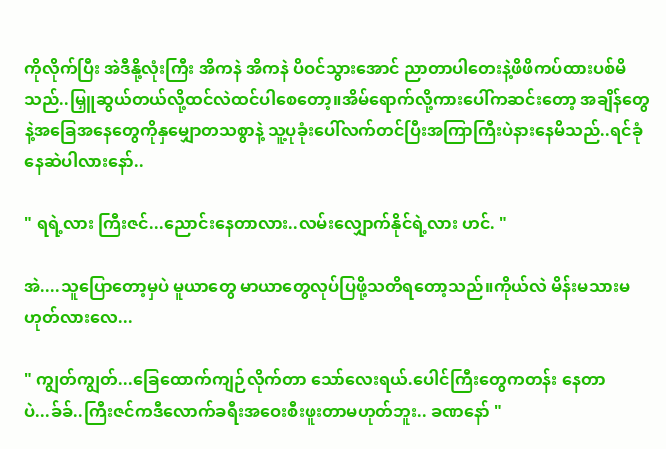ကိုလိုက်ပြီး အဲဒီနို့လုံးကြီး အိကနဲ အိကနဲ ပိဝင်သွားအောင် ညာတာပါတေးနဲ့ဖိဖိကပ်ထားပစ်မိသည်..မြှူဆွယ်တယ်လို့ထင်လဲထင်ပါစေတော့။အိမ်ရောက်လို့ကားပေါ်ကဆင်းတော့ အချိန်တွေနဲ့အခြေအနေတွေကိုနှမျှောတသစွာနဲ့ သူ့ပုခုံးပေါ်လက်တင်ပြီးအကြာကြီးပဲနားနေမိသည်..ရင်ခုံနေဆဲပါလားနော်..

" ရရဲ့လား ကြီးဇင်...ညောင်းနေတာလား..လမ်းလျှောက်နိုင်ရဲ့လား ဟင်. "

အဲ....သူပြောတော့မှပဲ မူယာတွေ မာယာတွေလုပ်ပြဖို့သတိရတော့သည်။ကိုယ်လဲ မိန်းမသားမဟုတ်လားလေ...

" ကျွတ်ကျွတ်...ခြေထောက်ကျဉ်လိုက်တာ သော်လေးရယ်.ပေါင်ကြီးတွေကတန်း နေတာပဲ...ခ်ခ်..ကြီးဇင်ကဒီလောက်ခရီးအဝေးစီးဖူးတာမဟုတ်ဘူး.. ခဏနော် "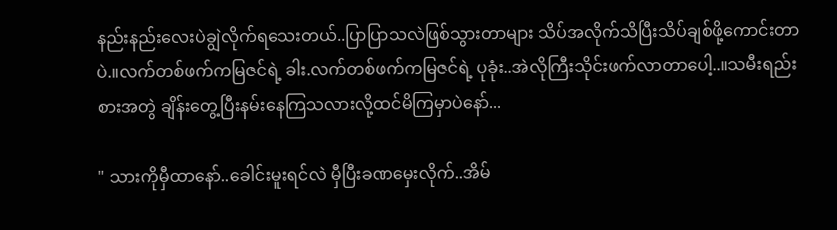နည်းနည်းလေးပဲချွဲလိုက်ရသေးတယ်..ပြာပြာသလဲဖြစ်သွားတာများ သိပ်အလိုက်သိပြီးသိပ်ချစ်ဖို့ကောင်းတာပဲ.။လက်တစ်ဖက်ကမြဇင်ရဲ့ ခါး.လက်တစ်ဖက်ကမြဇင်ရဲ့ ပုခုံး..အဲလိုကြီးသိုင်းဖက်လာတာပေါ့..။သမီးရည်းစားအတွဲ ချိန်းတွေ့ပြီးနမ်းနေကြသလားလို့ထင်မိကြမှာပဲနော်...

" သားကိုမှီထာနော်..ခေါင်းမူးရင်လဲ မှီပြီးခဏမှေးလိုက်..အိမ်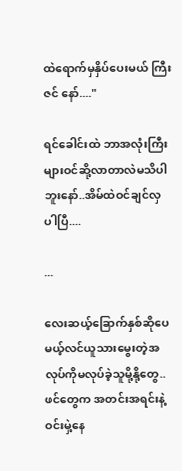ထဲရောက်မှနှိပ်ပေးမယ် ကြီးဇင် နော်...."

ရင်ခေါင်းထဲ ဘာအလုံးကြီးများဝင်ဆို့လာတာလဲမသိပါဘူးနော်..အိမ်ထဲဝင်ချင်လှပါပြီ....

...

လေးဆယ့်ခြောက်နှစ်ဆိုပေမယ့်လင်ယူသားမွေးတဲ့အလုပ်ကိုမလုပ်ခဲ့သူမို့နို့တွေ..ဖင်တွေက အတင်းအရင်းနဲ့ဝင်းမှဲ့နေ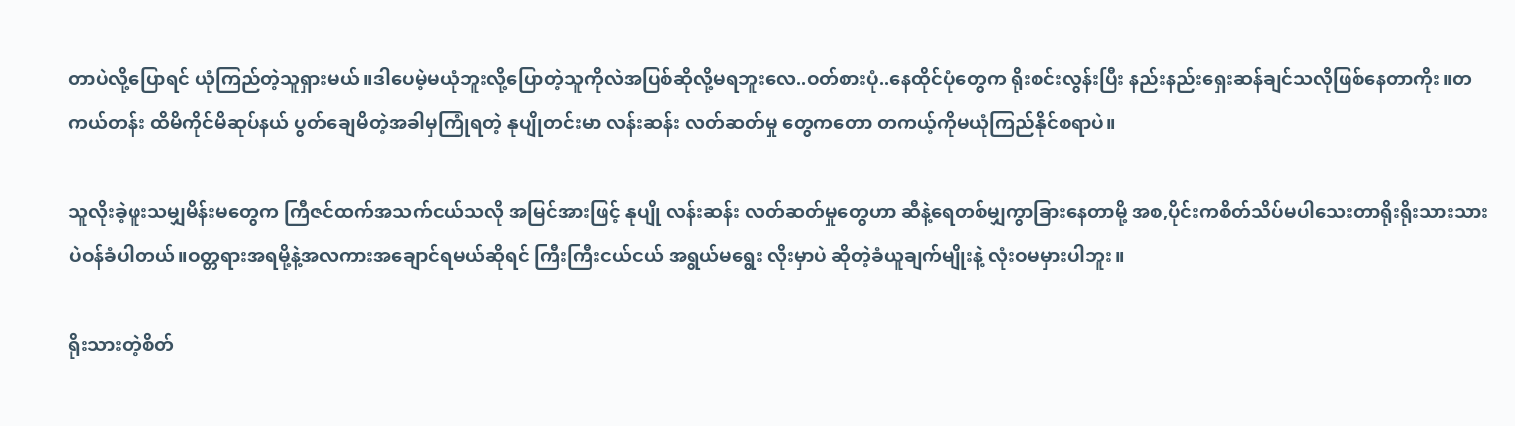တာပဲလို့ပြောရင် ယုံကြည်တဲ့သူရှားမယ်။ဒါပေမဲ့မယုံဘူးလို့ပြောတဲ့သူကိုလဲအပြစ်ဆိုလို့မရဘူးလေ..ဝတ်စားပုံ..နေထိုင်ပုံတွေက ရိုးစင်းလွန်းပြီး နည်းနည်းရှေးဆန်ချင်သလိုဖြစ်နေတာကိုး။တကယ်တန်း ထိမိကိုင်မိဆုပ်နယ် ပွတ်ချေမိတဲ့အခါမှကြုံရတဲ့ နုပျိုတင်းမာ လန်းဆန်း လတ်ဆတ်မှု တွေကတော တကယ့်ကိုမယုံကြည်နိုင်စရာပဲ။

သူလိုးခဲ့ဖူးသမျှမိန်းမတွေက ကြီဇင်ထက်အသက်ငယ်သလို အမြင်အားဖြင့် နုပျို လန်းဆန်း လတ်ဆတ်မှုတွေဟာ ဆီနဲ့ရေတစ်မျှကွာခြားနေတာမို့ အစ,ပိုင်းကစိတ်သိပ်မပါသေးတာရိုးရိုးသားသားပဲဝန်ခံပါတယ်။ဝတ္တရားအရမို့နဲ့အလကားအချောင်ရမယ်ဆိုရင် ကြီးကြီးငယ်ငယ် အရွယ်မရွေး လိုးမှာပဲ ဆိုတဲ့ခံယူချက်မျိုးနဲ့ လုံးဝမမှားပါဘူး။

ရိုးသားတဲ့စိတ်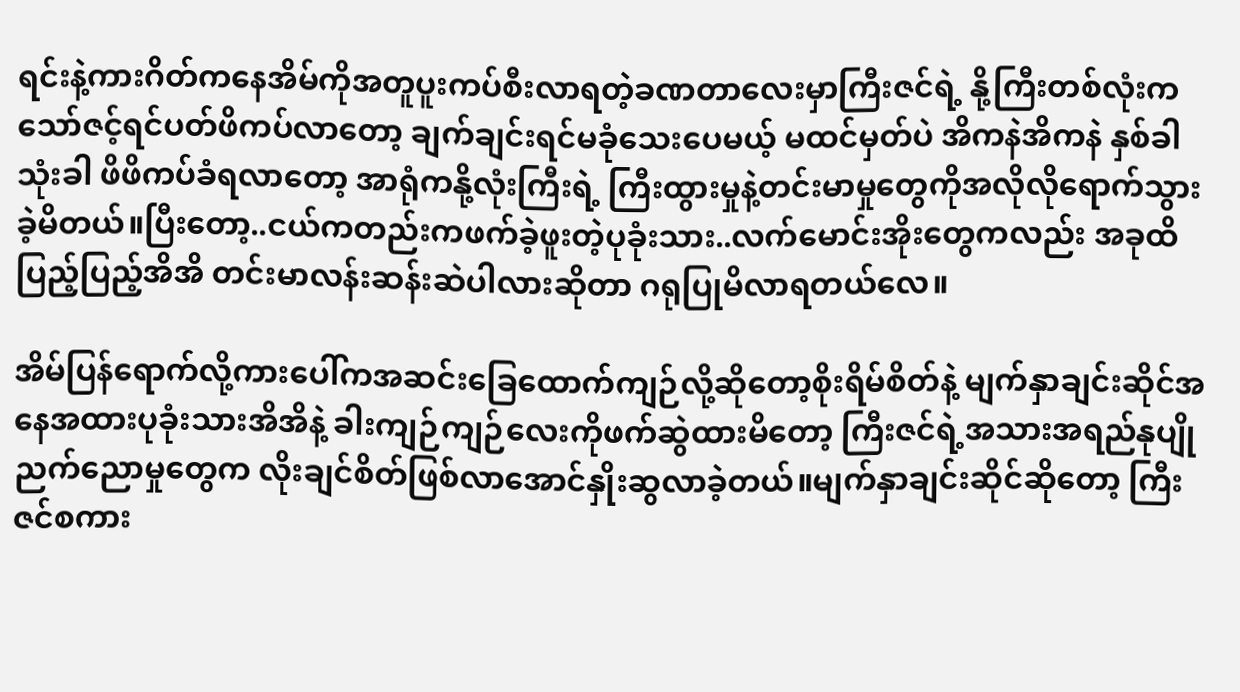ရင်းနဲ့ကားဂိတ်ကနေအိမ်ကိုအတူပူးကပ်စီးလာရတဲ့ခဏတာလေးမှာကြီးဇင်ရဲ့ နို့ကြီးတစ်လုံးကသော်ဇင့်ရင်ပတ်ဖိကပ်လာတော့ ချက်ချင်းရင်မခုံသေးပေမယ့် မထင်မှတ်ပဲ အိကနဲအိကနဲ နှစ်ခါသုံးခါ ဖိဖိကပ်ခံရလာတော့ အာရုံကနို့လုံးကြီးရဲ့ ကြီးထွားမှုနဲ့တင်းမာမှုတွေကိုအလိုလိုရောက်သွားခဲ့မိတယ်။ပြီးတော့..ငယ်ကတည်းကဖက်ခဲ့ဖူးတဲ့ပုခုံးသား..လက်မောင်းအိုးတွေကလည်း အခုထိပြည့်ပြည့်အိအိ တင်းမာလန်းဆန်းဆဲပါလားဆိုတာ ဂရုပြုမိလာရတယ်လေ။

အိမ်ပြန်ရောက်လို့ကားပေါ်ကအဆင်းခြေထောက်ကျဉ်လို့ဆိုတော့စိုးရိမ်စိတ်နဲ့ မျက်နှာချင်းဆိုင်အနေအထားပုခုံးသားအိအိနဲ့ ခါးကျဉ်ကျဉ်လေးကိုဖက်ဆွဲထားမိတော့ ကြီးဇင်ရဲ့အသားအရည်နုပျိုညက်ညောမှုတွေက လိုးချင်စိတ်ဖြစ်လာအောင်နှိုးဆွလာခဲ့တယ်။မျက်နှာချင်းဆိုင်ဆိုတော့ ကြီးဇင်စကား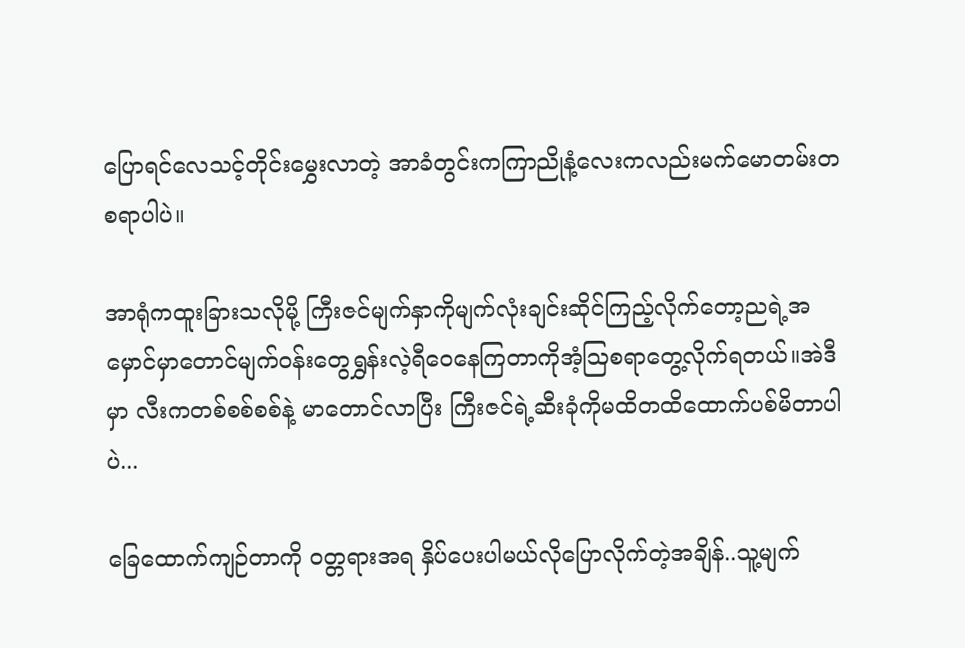ပြောရင်လေသင့်တိုင်းမွှေးလာတဲ့ အာခံတွင်းကကြာညိုနံ့လေးကလည်းမက်မောတမ်းတစရာပါပဲ။

အာရုံကထူးခြားသလိုမို့ ကြီးဇင်မျက်နှာကိုမျက်လုံးချင်းဆိုင်ကြည့်လိုက်တော့ညရဲ့အမှောင်မှာတောင်မျက်ဝန်းတွေရွှန်းလဲ့ရီဝေနေကြတာကိုအံ့ဩစရာတွေ့လိုက်ရတယ်။အဲဒီမှာ လီးကတစ်စစ်စစ်နဲ့ မာတောင်လာပြီး ကြီးဇင်ရဲ့ဆီးခုံကိုမထိတထိထောက်ပစ်မိတာပါပဲ...

ခြေထောက်ကျဉ်တာကို ဝတ္တရားအရ နှိပ်ပေးပါမယ်လိုပြောလိုက်တဲ့အချိန်..သူ့မျက်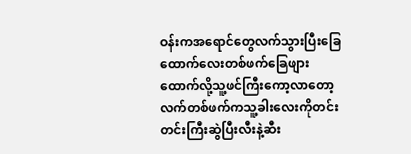ဝန်းကအရောင်တွေလက်သွားပြီးခြေထောက်လေးတစ်ဖက်ခြေဖျားထောက်လို့သူ့ဖင်ကြီးကော့လာတော့ လက်တစ်ဖက်ကသူ့ခါးလေးကိုတင်းတင်းကြီးဆွဲပြီးလီးနဲ့ဆီး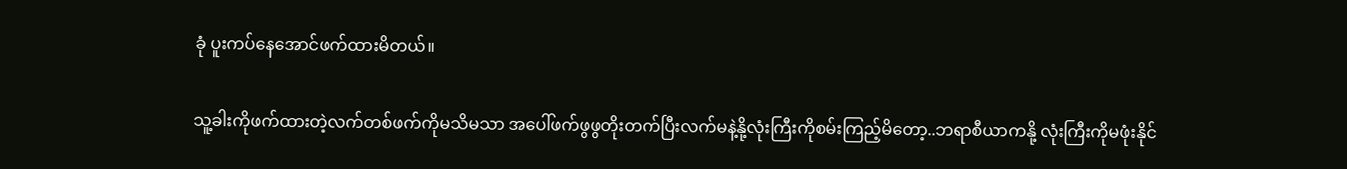ခုံ ပူးကပ်နေအောင်ဖက်ထားမိတယ်။

သူ့ခါးကိုဖက်ထားတဲ့လက်တစ်ဖက်ကိုမသိမသာ အပေါ်ဖက်ဖွဖွတိုးတက်ပြီးလက်မနဲ့နို့လုံးကြီးကိုစမ်းကြည့်မိတော့..ဘရာစီယာကနို့ လုံးကြီးကိုမဖုံးနိုင်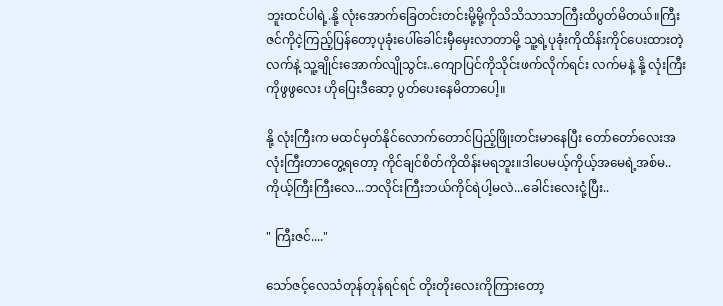ဘူးထင်ပါရဲ့.နို့ လုံးအောက်ခြေတင်းတင်းမို့မို့ကိုသိသိသာသာကြီးထိပွတ်မိတယ်။ကြီးဇင်ကိုငဲ့ကြည့်ပြန်တော့ပုခုံးပေါ်ခေါင်းမှီမှေးလာတာမို့ သူ့ရဲ့ပုခုံးကိုထိန်းကိုင်ပေးထားတဲ့လက်နဲ့ သူ့ချိုင်းအောက်လျိုသွင်း..ကျောပြင်ကိုသိုင်းဖက်လိုက်ရင်း လက်မနဲ့ နို့ လုံးကြီးကိုဖွဖွလေး ဟိုပြေးဒီဆော့ ပွတ်ပေးနေမိတာပေါ့။

နို့ လုံးကြီးက မထင်မှတ်နိုင်လောက်တောင်ပြည့်ဖြိုးတင်းမာနေပြီး တော်တော်လေးအလုံးကြီးတာတွေ့ရတော့ ကိုင်ချင်စိတ်ကိုထိန်းမရဘူး။ဒါပေမယ့်ကိုယ့်အမေရဲ့အစ်မ..ကိုယ့်ကြီးကြီးလေ...ဘလိုင်းကြီးဘယ်ကိုင်ရဲပါ့မလဲ...ခေါင်းလေးငုံ့ပြီး..

" ကြီးဇင်...."

သော်ဇင့်လေသံတုန်တုန်ရင်ရင် တိုးတိုးလေးကိုကြားတော့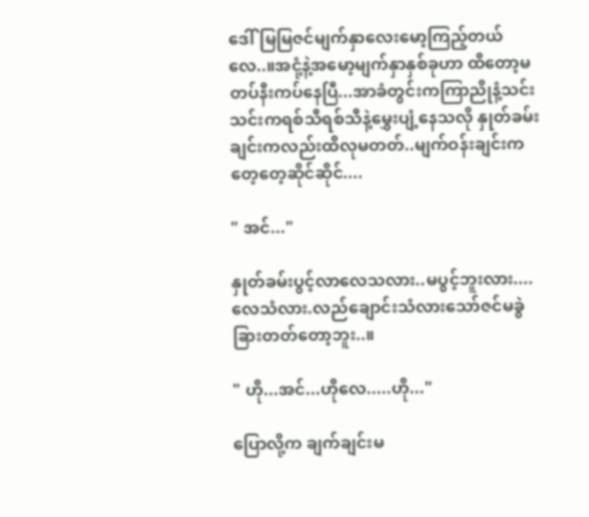ဒေါ်မြမြဇင်မျက်နှာလေးမော့ကြည့်တယ်လေ..။အငုံ့နဲ့အမော့မျက်နှာနှစ်ခုဟာ ထိတော့မတပ်နီးကပ်နေပြီ...အာခံတွင်းကကြာညိုနံ့သင်းသင်းကရစ်သီရစ်သီနဲ့မွှေးပျံ့နေသလို နှုတ်ခမ်းချင်းကလည်းထိလုမတတ်..မျက်ဝန်းချင်းက တေ့တေ့ဆိုင်ဆိုင်....

" အင်..."

နှုတ်ခမ်းပွင့်လာလေသလား..မပွင့်ဘူးလား....လေသံလား.လည်ချောင်းသံလားသော်ဇင်မခွဲခြားတတ်တော့ဘူး..။

" ဟို...အင်...ဟိုလေ.....ဟို..."

ပြောလို့က ချက်ချင်းမ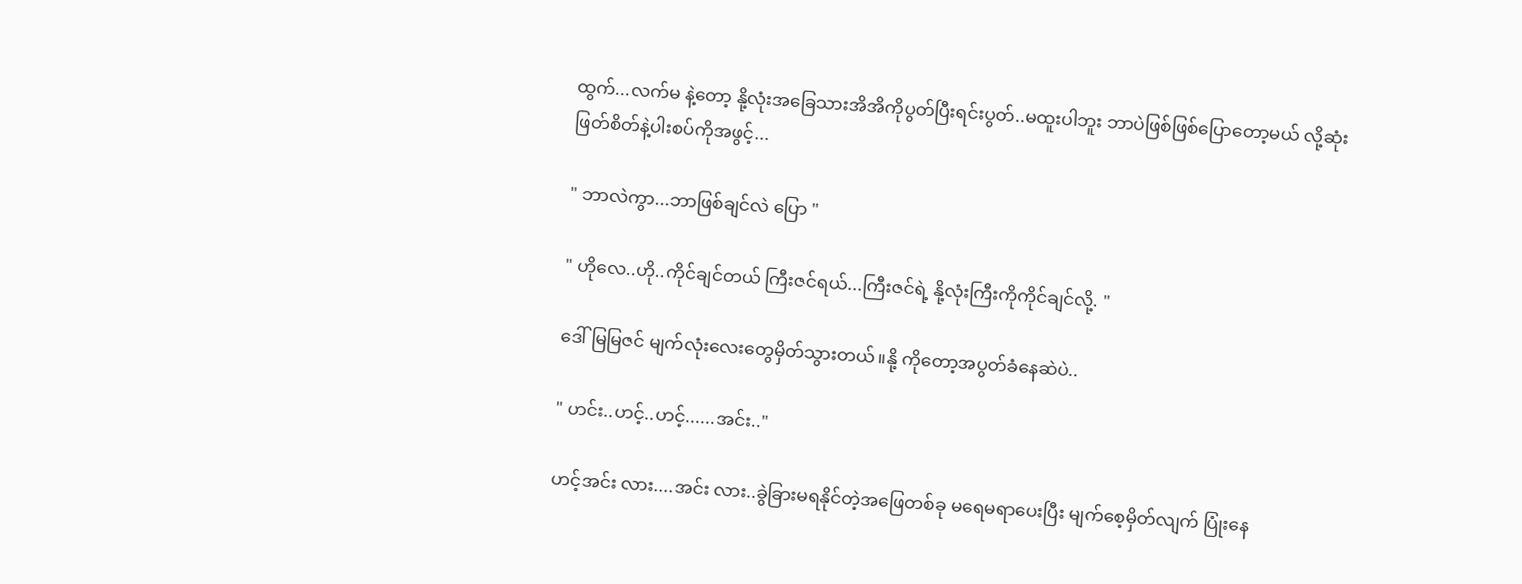ထွက်...လက်မ နဲ့တော့ နို့လုံးအခြေသားအိအိကိုပွတ်ပြီးရင်းပွတ်..မထူးပါဘူး ဘာပဲဖြစ်ဖြစ်ပြောတော့မယ် လို့ဆုံးဖြတ်စိတ်နဲ့ပါးစပ်ကိုအဖွင့်...

" ဘာလဲကွာ...ဘာဖြစ်ချင်လဲ ပြော "

" ဟိုလေ..ဟို..ကိုင်ချင်တယ် ကြီးဇင်ရယ်...ကြီးဇင်ရဲ့ နို့လုံးကြီးကိုကိုင်ချင်လို့. "

ဒေါ်မြမြဇင် မျက်လုံးလေးတွေမှိတ်သွားတယ်။နို့ ကိုတော့အပွတ်ခံနေဆဲပဲ..

" ဟင်း..ဟင့်..ဟင့်......အင်း.."

ဟင့်အင်း လား....အင်း လား..ခွဲခြားမရနိုင်တဲ့အဖြေတစ်ခု မရေမရာပေးပြီး မျက်စေ့မှိတ်လျက် ပြုံးနေ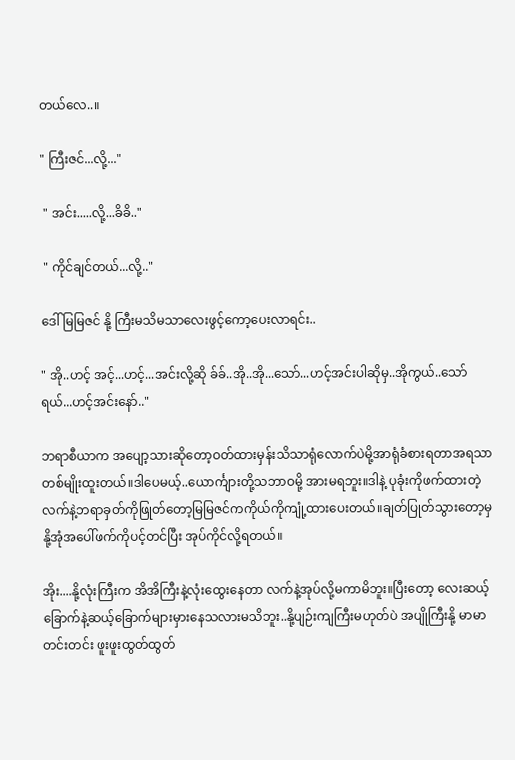တယ်လေ..။

" ကြီးဇင်...လို့..."

 " အင်း.....လို့...ခိခိ.."

 " ကိုင်ချင်တယ်...လို့.."

ဒေါ်မြမြဇင် နို့ ကြီးမသိမသာလေးဖွင့်ကော့ပေးလာရင်း..

" အို..ဟင့် အင့်...ဟင့်...အင်းလို့ဆို ခ်ခ်..အို..အို...သော်...ဟင့်အင်းပါဆိုမှ..အိုကွယ်..သော်ရယ်...ဟင့်အင်းနော်.."

ဘရာစီယာက အပျော့သားဆိုတော့ဝတ်ထားမှန်းသိသာရုံလောက်ပဲမို့အာရုံခံစားရတာအရသာတစ်မျိုးထူးတယ်။ဒါပေမယ့်..ယောင်္ကျားတို့သဘာဝမို့ အားမရဘူး။ဒါနဲ့ ပုခုံးကိုဖက်ထားတဲ့လက်နဲ့ဘရာခှတ်ကိုဖြုတ်တော့မြမြဇင်ကကိုယ်ကိုကျုံ့ထားပေးတယ်။ချတ်ပြုတ်သွားတော့မှနို့အုံအပေါ်ဖက်ကိုပင့်တင်ပြီး အုပ်ကိုင်လို့ရတယ်။

အိုး....နို့လုံးကြီးက အိအိကြီးနဲ့လုံးထွေးနေတာ လက်နဲ့အုပ်လို့မကာမိဘူး။ပြီးတော့ လေးဆယ့်ခြောက်နဲ့ဆယ့်ခြောက်များမှားနေသလားမသိဘူး..နို့ပျဉ်းကျကြီးမဟုတ်ပဲ အပျိုကြီးနို့ မာမာတင်းတင်း ဖူးဖူးထွတ်ထွတ်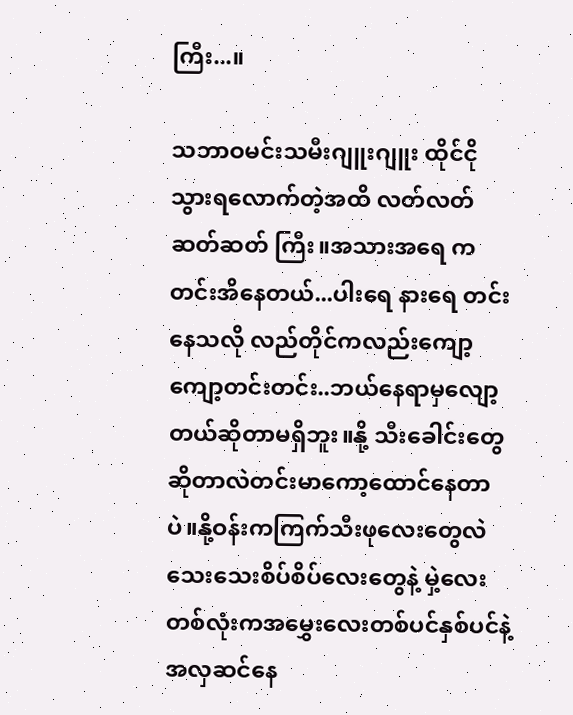ကြီး...။

သဘာဝမင်းသမီးဂျူးဂျူး ထိုင်ငိုသွားရလောက်တဲ့အထိ လတ်လတ်ဆတ်ဆတ် ကြီး။အသားအရေ ကတင်းအိနေတယ်...ပါးရေ နားရေ တင်းနေသလို လည်တိုင်ကလည်းကျော့ကျော့တင်းတင်း..ဘယ်နေရာမှလျော့တယ်ဆိုတာမရှိဘူး။နို့ သီးခေါင်းတွေဆိုတာလဲတင်းမာကော့ထောင်နေတာပဲ။နို့ဝန်းကကြက်သီးဖုလေးတွေလဲ သေးသေးစိပ်စိပ်လေးတွေနဲ့ မှဲ့လေးတစ်လုံးကအမွှေးလေးတစ်ပင်နှစ်ပင်နဲ့ အလှဆင်နေ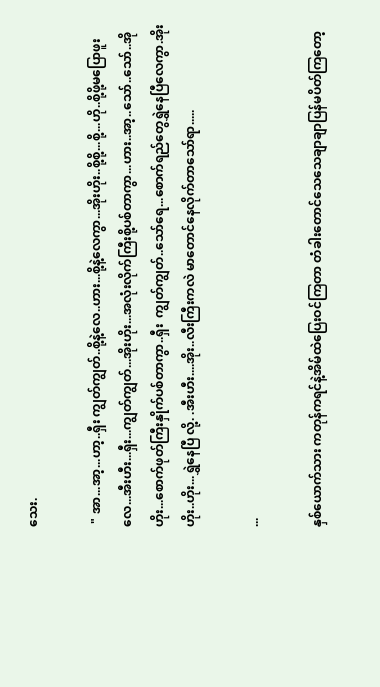သေး.

 " အာ...အာ့...ဟာ့..ရှီး ကျွတ်ကျွတ်..စို့နဲ့လေ..ဟား...စို့နဲ့လေကွာ...အိုးဟိုး..စို့စို့...စို့...ဟို..စို့ဖို့မပြောဖူးလေ...အီးဟီး...ရှီး...ကျွတ်ကျွတ်...အိုးဟိုး...အလုံးလိုက်ကြီးစို့ပစ်တာကွာ...ဟား..အာ့..သော်..သော်..အိုဟိုး...စောက်ဖုတ်ကြီးနှိုက်ပစ်တာကွာ..ရှီး  ကျွတ်ကျွတ်..သော်ရေ...စောက်ရည်တွေရွှဲနေပြီလေကွာ.အိုးဟိုး..ဟိုး...ရွှဲနေပြီ လို့. .အီးဟီး....အိုး..လီးကြီးကလဲ မာတောင်နေလိုက်တာသော်ရာ.....

...

နှစ်ယောက်သား ကတုန်ကရင်နဲ့အိမ်ထဲပြေးဝင်ကြတာ တံခါးတောင်သေသေချာချာပြန်မပိတ်ကြတော့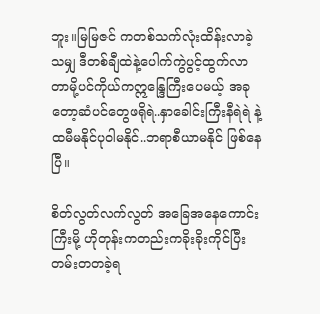ဘူး။မြမြဇင် ကတစ်သက်လုံးထိန်းလာခဲ့သမျှ ဒီတစ်ချီထဲနဲ့ပေါက်ကွဲပွင့်ထွက်လာတာမို့ပင်ကိုယ်ကဣန္ဒြေကြီးပေမယ့် အခုတော့ဆံပင်တွေဖရိုရဲ..နှာခေါင်းကြီးနီရဲရဲ နဲ့ထမီမနိုင်ပုဝါမနိုင်..ဘရာစီယာမနိုင် ဖြစ်နေပြီ။

စိတ်လွတ်လက်လွတ် အခြေအနေကောင်းကြီးမို့ ဟိုတုန်းကတည်းကခိုးခိုးကိုင်ပြီးတမ်းတတခဲ့ရ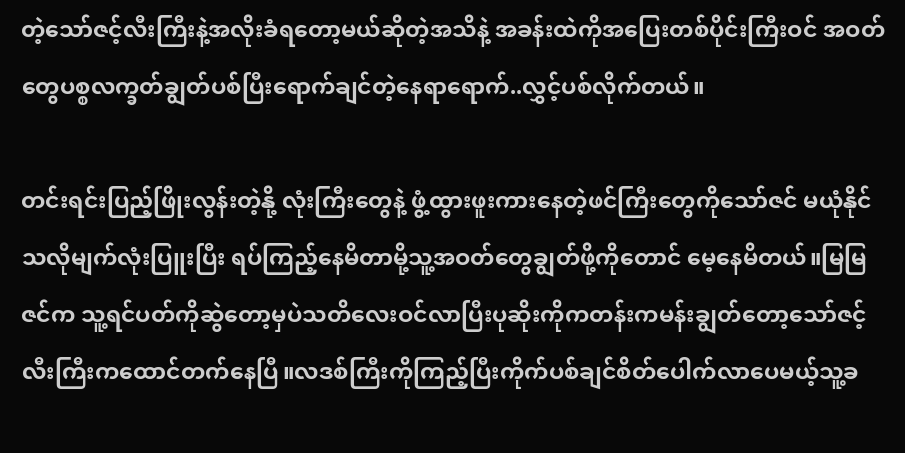တဲ့သော်ဇင့်လီးကြီးနဲ့အလိုးခံရတော့မယ်ဆိုတဲ့အသိနဲ့ အခန်းထဲကိုအပြေးတစ်ပိုင်းကြီးဝင် အဝတ်တွေပစ္စလက္ခတ်ချွတ်ပစ်ပြီးရောက်ချင်တဲ့နေရာရောက်..လွှင့်ပစ်လိုက်တယ်။

တင်းရင်းပြည့်ဖြိုးလွန်းတဲ့နို့ လုံးကြီးတွေနဲ့ ဖွံ့ထွားဖူးကားနေတဲ့ဖင်ကြီးတွေကိုသော်ဇင် မယုံနိုင်သလိုမျက်လုံးပြူးပြီး ရပ်ကြည့်နေမိတာမို့သူ့အဝတ်တွေချွတ်ဖို့ကိုတောင် မေ့နေမိတယ်။မြမြဇင်က သူ့ရင်ပတ်ကိုဆွဲတော့မှပဲသတိလေးဝင်လာပြီးပုဆိုးကိုကတန်းကမန်းချွတ်တော့သော်ဇင့်လီးကြီးကထောင်တက်နေပြီ။လဒစ်ကြီးကိုကြည့်ပြီးကိုက်ပစ်ချင်စိတ်ပေါက်လာပေမယ့်သူ့ခ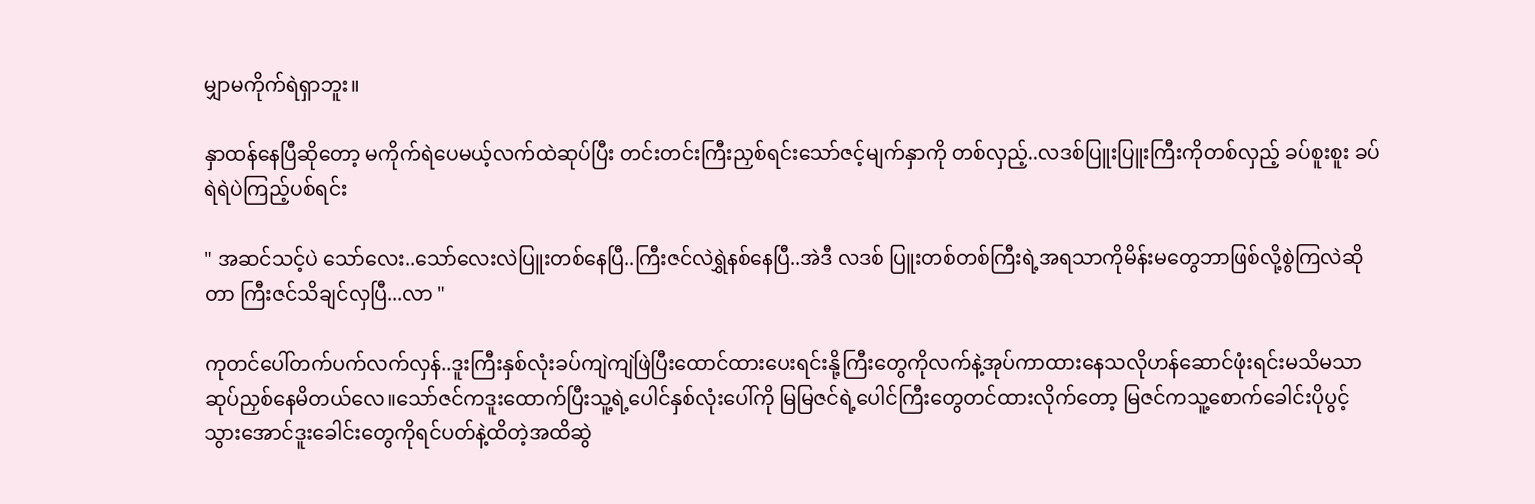မျှာမကိုက်ရဲရှာဘူး။

နှာထန်နေပြီဆိုတော့ မကိုက်ရဲပေမယ့်လက်ထဲဆုပ်ပြီး တင်းတင်းကြီးညှစ်ရင်းသော်ဇင့်မျက်နှာကို တစ်လှည့်..လဒစ်ပြူးပြူးကြီးကိုတစ်လှည့် ခပ်စူးစူး ခပ်ရဲရဲပဲကြည့်ပစ်ရင်း

" အဆင်သင့်ပဲ သော်လေး..သော်လေးလဲပြူးတစ်နေပြီ..ကြီးဇင်လဲရွှဲနစ်နေပြီ..အဲဒီ လဒစ် ပြူးတစ်တစ်ကြီးရဲ့အရသာကိုမိန်းမတွေဘာဖြစ်လို့စွဲကြလဲဆိုတာ ကြီးဇင်သိချင်လှပြီ...လာ "

ကုတင်ပေါ်တက်ပက်လက်လှန်..ဒူးကြီးနှစ်လုံးခပ်ကျဲကျဲဖြဲပြီးထောင်ထားပေးရင်းနို့ကြီးတွေကိုလက်နဲ့အုပ်ကာထားနေသလိုဟန်ဆောင်ဖုံးရင်းမသိမသာဆုပ်ညှစ်နေမိတယ်လေ။သော်ဇင်ကဒူးထောက်ပြီးသူ့ရဲ့ပေါင်နှစ်လုံးပေါ်ကို မြမြဇင်ရဲ့ပေါင်ကြီးတွေတင်ထားလိုက်တော့ မြဇင်ကသူ့စောက်ခေါင်းပိုပွင့်သွားအောင်ဒူးခေါင်းတွေကိုရင်ပတ်နဲ့ထိတဲ့အထိဆွဲ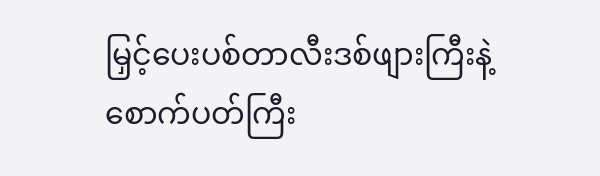မြှင့်ပေးပစ်တာလီးဒစ်ဖျားကြီးနဲ့စောက်ပတ်ကြီး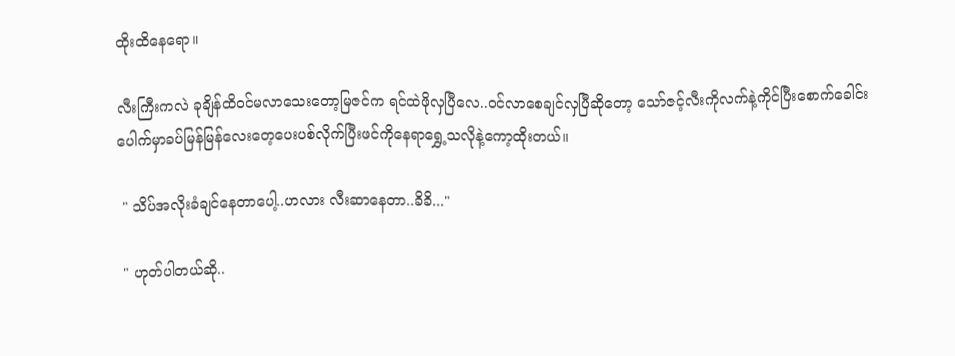ထိုးထိနေရော။

လီးကြီးကလဲ ခုချိန်ထိဝင်မလာသေးတော့မြဇင်က ရင်ထဲဖိုလှပြီလေ..ဝင်လာစေချင်လှပြီဆိုတော့ သော်ဇင့်လီးကိုလက်နဲ့ကိုင်ပြီးစောက်ခေါင်းပေါက်မှာခပ်မြန်မြန်လေးတေ့ပေးပစ်လိုက်ပြီးဖင်ကိုနေရာရွှေ့သလိုနဲ့ကော့ထိုးတယ်။

 " သိပ်အလိုးခံချင်နေတာပေါ့..ဟလား လီးဆာနေတာ..ခိခိ..."

 " ဟုတ်ပါတယ်ဆို..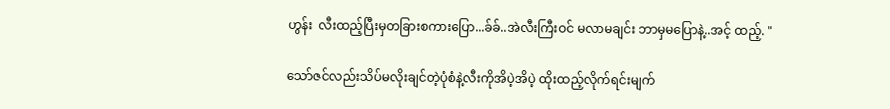ဟွန်း  လီးထည့်ပြီးမှတခြားစကားပြော...ခ်ခ်..အဲလီးကြီးဝင် မလာမချင်း ဘာမှမပြောနဲ့..အင့် ထည့်. "

သော်ဇင်လည်းသိပ်မလိုးချင်တဲ့ပုံစံနဲ့လီးကိုအိပဲ့အိပဲ့ ထိုးထည့်လိုက်ရင်းမျက်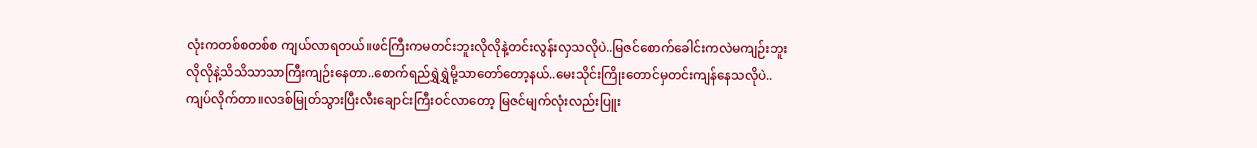လုံးကတစ်စတစ်စ ကျယ်လာရတယ်။ဖင်ကြီးကမတင်းဘူးလိုလိုနဲ့တင်းလွန်းလှသလိုပဲ..မြဇင်စောက်ခေါင်းကလဲမကျဉ်းဘူးလိုလိုနဲ့သိသိသာသာကြီးကျဉ်းနေတာ..စောက်ရည်ရွှဲရွှဲမို့သာတော်တော့နယ်..မေးသိုင်းကြိုးတောင်မှတင်းကျန်နေသလိုပဲ..ကျပ်လိုက်တာ။လဒစ်မြုတ်သွားပြီးလီးချောင်းကြီးဝင်လာတော့ မြဇင်မျက်လုံးလည်းပြူး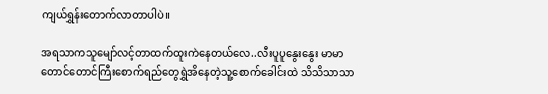ကျယ်ရွှန်းတောက်လာတာပါပဲ။

အရသာကသူမျော်လင့်တာထက်ထူးကဲနေတယ်လေ..လီးပူပူနွေးနွေး မာမာတောင်တောင်ကြီးစောက်ရည်တွေရွှဲအိနေတဲ့သူ့စောက်ခေါင်းထဲ သိသိသာသာ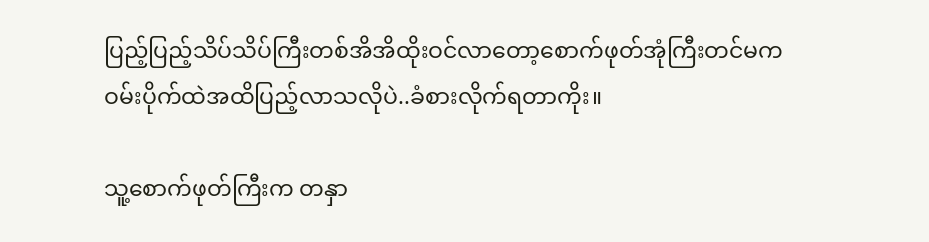ပြည့်ပြည့်သိပ်သိပ်ကြီးတစ်အိအိထိုးဝင်လာတော့စောက်ဖုတ်အုံကြီးတင်မက ဝမ်းပိုက်ထဲအထိပြည့်လာသလိုပဲ..ခံစားလိုက်ရတာကိုး။

သူ့စောက်ဖုတ်ကြီးက တနှာ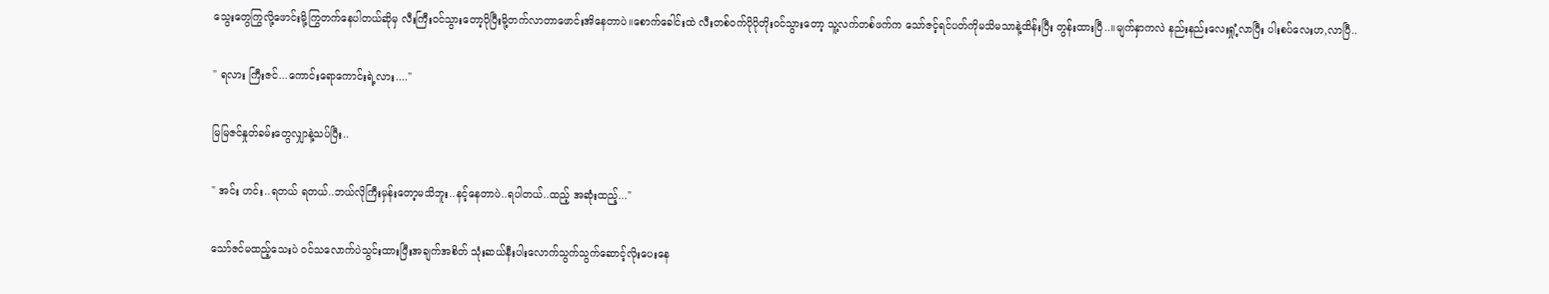သွေးတွေကြွလို့ဖောင်းမို့ကြွတက်နေပါတယ်ဆိုမှ လီးကြီးဝင်သွားတော့ပိုပြီးမို့တက်လာတာဖောင်းအိနေတာပဲ။စောက်ခေါင်းထဲ လီးတစ်ဝက်ပိုပိုတိုးဝင်သွားတော့ သူ့လက်တစ်ဖက်က သော်ဇင့်ရင်ပတ်ကိုမသိမသာနဲ့ထိန်းပြီး တွန်းထားပြီ..။မျက်နှာကလဲ နည်းနည်းလေးရှုံ့လာပြီး ပါးစပ်လေးဟ,လာပြီ..

" ရလား ကြီးဇင်...ကောင်းရောကောင်းရဲ့လား...."

မြမြဇင်နှုတ်ခမ်းတွေလျှာနဲ့သပ်ပြီး..

" အင်း ဟင်း..ရတယ် ရတယ်..ဘယ်လိုကြီးမှန်းတော့မသိဘူး..နင့်နေတာပဲ..ရပါတယ်..ထည့် အဆုံးထည့်..."

သော်ဇင်မထည့်သေးပဲ ဝင်သလောက်ပဲသွင်းထားပြီးအချက်အစိတ် သုံးဆယ်နီးပါးလောက်သွက်သွက်ဆောင့်လိုးပေးနေ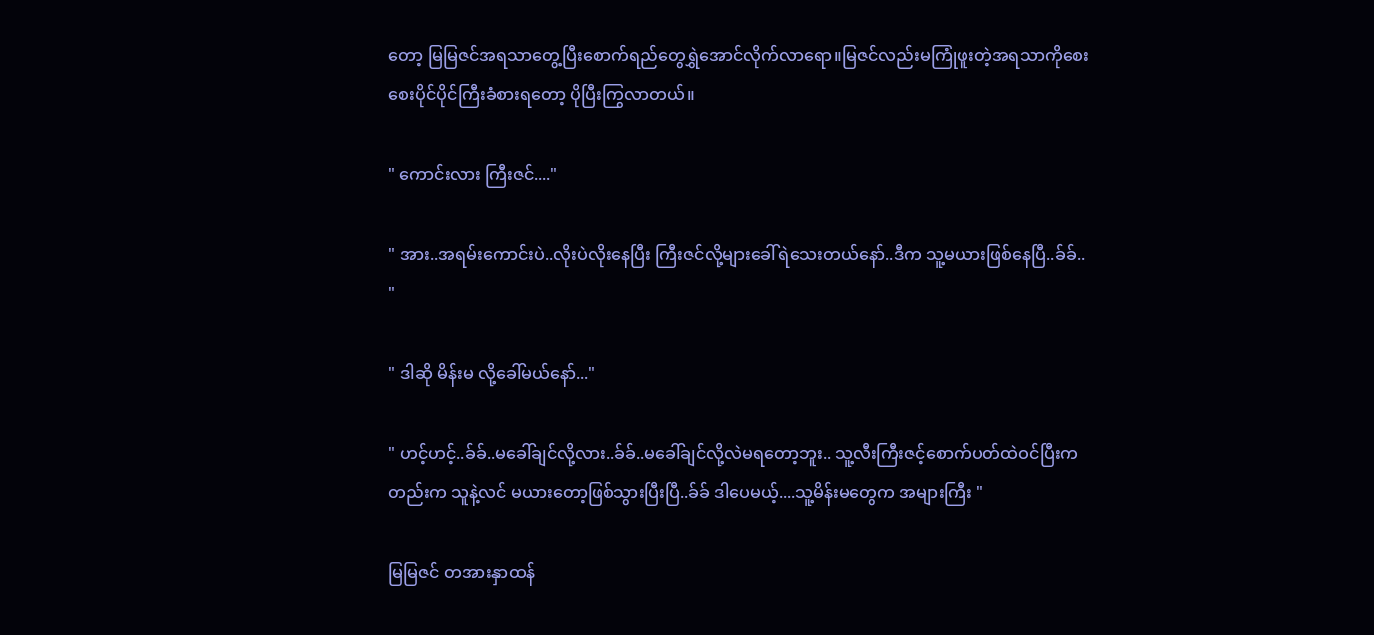တော့ မြမြဇင်အရသာတွေ့ပြီးစောက်ရည်တွေရွှဲအောင်လိုက်လာရော။မြဇင်လည်းမကြုံဖူးတဲ့အရသာကိုစေးစေးပိုင်ပိုင်ကြီးခံစားရတော့ ပိုပြီးကြွလာတယ်။

" ကောင်းလား ကြီးဇင်...."

" အား..အရမ်းကောင်းပဲ..လိုးပဲလိုးနေပြီး ကြီးဇင်လို့များခေါ်ရဲသေးတယ်နော်..ဒီက သူ့မယားဖြစ်နေပြီ..ခ်ခ်.. "

" ဒါဆို မိန်းမ လို့ခေါ်မယ်နော်..."

" ဟင့်ဟင့်..ခ်ခ်..မခေါ်ချင်လို့လား..ခ်ခ်..မခေါ်ချင်လို့လဲမရတော့ဘူး.. သူ့လီးကြီးဇင့်စောက်ပတ်ထဲဝင်ပြီးကတည်းက သူနဲ့လင် မယားတော့ဖြစ်သွားပြီးပြီ..ခ်ခ် ဒါပေမယ့်....သူ့မိန်းမတွေက အများကြီး "

မြမြဇင် တအားနှာထန်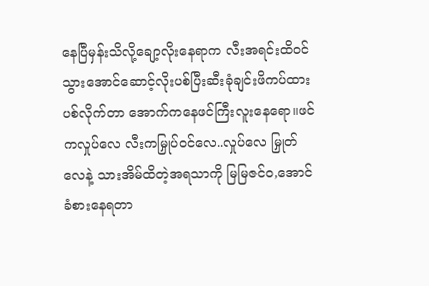နေပြီမှန်းသိလို့ချော့လိုးနေရာက လီးအရင်းထိဝင်သွားအောင်ဆောင့်လိုးပစ်ပြီးဆီးခုံချင်းဖိကပ်ထားပစ်လိုက်တာ အောက်ကနေဖင်ကြီးလူးနေရော။ဖင်ကလှုပ်လေ လီးကမြှုပ်ဝင်လေ..လှုပ်လေ မြှုတ်လေနဲ့ သားအိမ်ထိတဲ့အရသာကို မြမြဇင်ဝ,အောင်ခံစားနေရတာ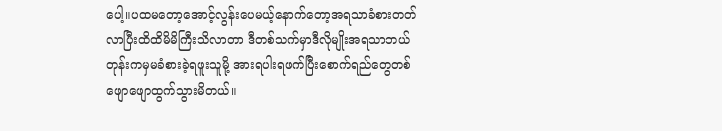ပေါ့။ပထမတော့အောင့်လွန်းပေမယ့်နောက်တော့အရသာခံစားတတ်လာပြီးထိထိမိမိကြီးသိလာတာ ဒီတစ်သက်မှာဒီလိုမျိုးအရသာဘယ်တုန်းကမှမခံစားခဲ့ရဖူးသူမို့ အားရပါးရဖက်ပြီးစောက်ရည်တွေတစ်ဖျောဖျောထွက်သွားမိတယ်။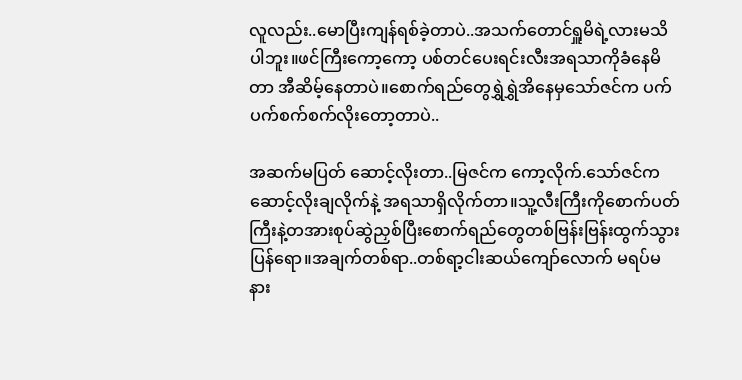လူလည်း..မောပြီးကျန်ရစ်ခဲ့တာပဲ..အသက်တောင်ရှူမိရဲ့လားမသိပါဘူး။ဖင်ကြီးကော့ကော့ ပစ်တင်ပေးရင်းလီးအရသာကိုခံနေမိတာ အီဆိမ့်နေတာပဲ။စောက်ရည်တွေရွှဲရွှဲအိနေမှသော်ဇင်က ပက်ပက်စက်စက်လိုးတော့တာပဲ..

အဆက်မပြတ် ဆောင့်လိုးတာ..မြဇင်က ကော့လိုက်.သော်ဇင်ကဆောင့်လိုးချလိုက်နဲ့ အရသာရှိလိုက်တာ။သူ့လီးကြီးကိုစောက်ပတ်ကြီးနဲ့တအားစုပ်ဆွဲညှစ်ပြီးစောက်ရည်တွေတစ်ဗြန်းဗြန်းထွက်သွားပြန်ရော။အချက်တစ်ရာ..တစ်ရာ့ငါးဆယ်ကျော်လောက် မရပ်မနား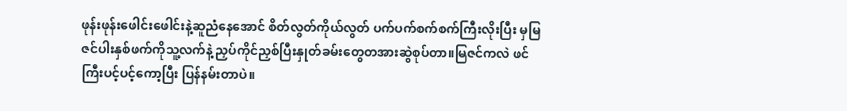ဖုန်းဖုန်းဖေါင်းဖေါင်းနဲ့ဆူညံနေအောင် စိတ်လွတ်ကိုယ်လွတ် ပက်ပက်စက်စက်ကြီးလိုးပြီး မှမြဇင်ပါးနှစ်ဖက်ကိုသူ့လက်နဲ့ ညှပ်ကိုင်ညှစ်ပြီးနှုတ်ခမ်းတွေတအားဆွဲစုပ်တာ။မြဇင်ကလဲ ဖင်ကြီးပင့်ပင့်ကော့ပြီး ပြန်နမ်းတာပဲ။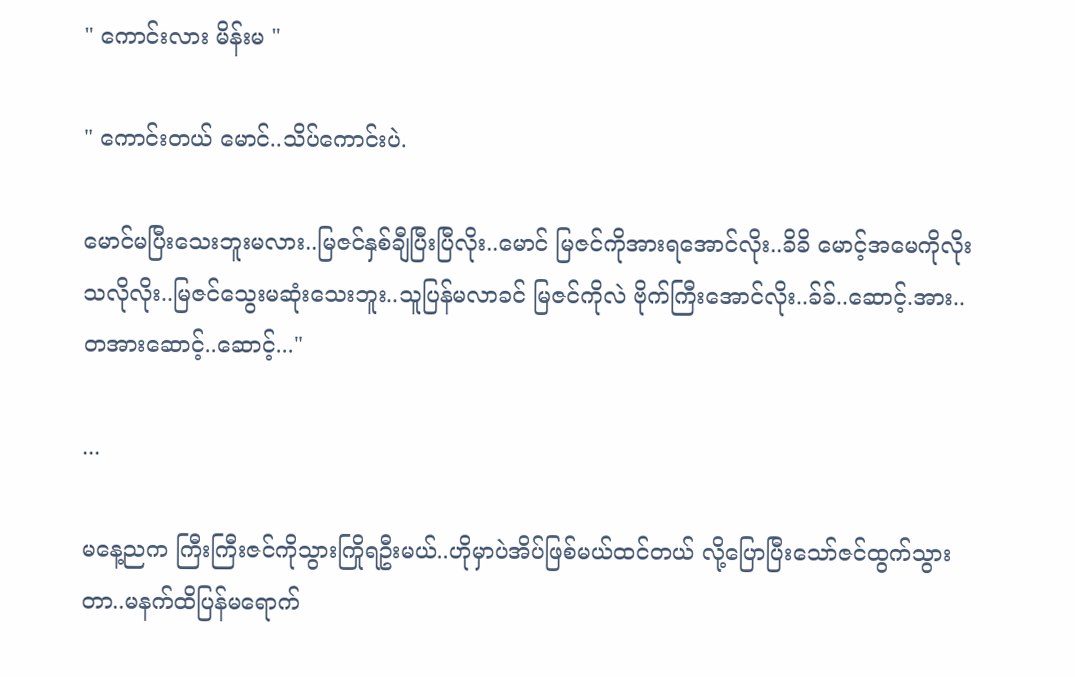" ကောင်းလား မိန်းမ "

" ကောင်းတယ် မောင်..သိပ်ကောင်းပဲ.

မောင်မပြီးသေးဘူးမလား..မြဇင်နှစ်ချီပြီးပြီလိုး..မောင် မြဇင်ကိုအားရအောင်လိုး..ခိခိ မောင့်အမေကိုလိုးသလိုလိုး..မြဇင်သွေးမဆုံးသေးဘူး..သူပြန်မလာခင် မြဇင်ကိုလဲ ဗိုက်ကြီးအောင်လိုး..ခ်ခ်..ဆောင့်.အား..တအားဆောင့်..ဆောင့်..."

...

မနေ့ညက ကြီးကြီးဇင်ကိုသွားကြိုရဦးမယ်..ဟိုမှာပဲအိပ်ဖြစ်မယ်ထင်တယ် လို့ပြောပြီးသော်ဇင်ထွက်သွားတာ..မနက်ထိပြန်မရောက်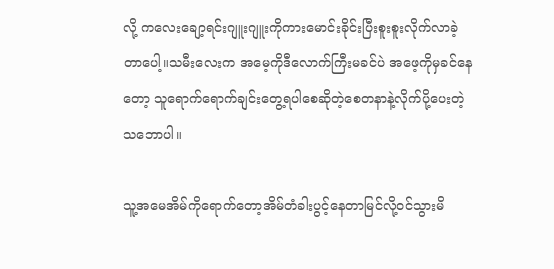လို့ ကလေးချော့ရင်းဂျူးဂျူးကိုကားမောင်းခိုင်းပြီးစူးစူးလိုက်လာခဲ့တာပေါ့။သမီးလေးက အမေ့ကိုဒီလောက်ကြီးမခင်ပဲ အဖေ့ကိုမှခင်နေတော့ သူရောက်ရောက်ချင်းတွေ့ရပါစေဆိုတဲ့စေတနာနဲ့လိုက်ပို့ပေးတဲ့သဘောပါ။

သူ့အမေအိမ်ကိုရောက်တော့အိမ်တံခါးပွင့်နေတာမြင်လို့ဝင်သွားမိ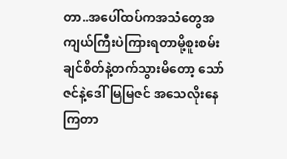တာ..အပေါ်ထပ်ကအသံတွေအကျယ်ကြီးပဲကြားရတာမို့စူးစမ်းချင်စိတ်နဲ့တက်သွားမိတော့ သော်ဇင်နဲ့ဒေါ်မြမြဇင် အသေလိုးနေကြတာ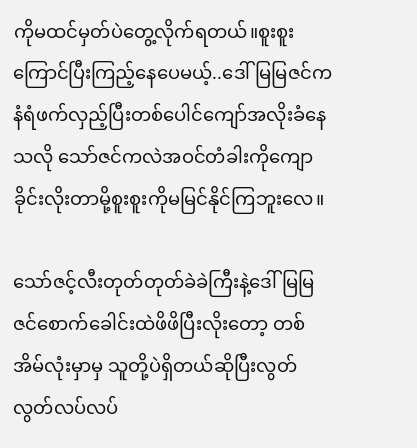ကိုမထင်မှတ်ပဲတွေ့လိုက်ရတယ်။စူးစူးကြောင်ပြီးကြည့်နေပေမယ့်..ဒေါ်မြမြဇင်ကနံရံဖက်လှည့်ပြီးတစ်ပေါင်ကျော်အလိုးခံနေသလို သော်ဇင်ကလဲအဝင်တံခါးကိုကျောခိုင်းလိုးတာမို့စူးစူးကိုမမြင်နိုင်ကြဘူးလေ။

သော်ဇင့်လီးတုတ်တုတ်ခဲခဲကြီးနဲ့ဒေါ်မြမြဇင်စောက်ခေါင်းထဲဖိဖိပြီးလိုးတော့ တစ်အိမ်လုံးမှာမှ သူတို့ပဲရှိတယ်ဆိုပြီးလွတ်လွတ်လပ်လပ်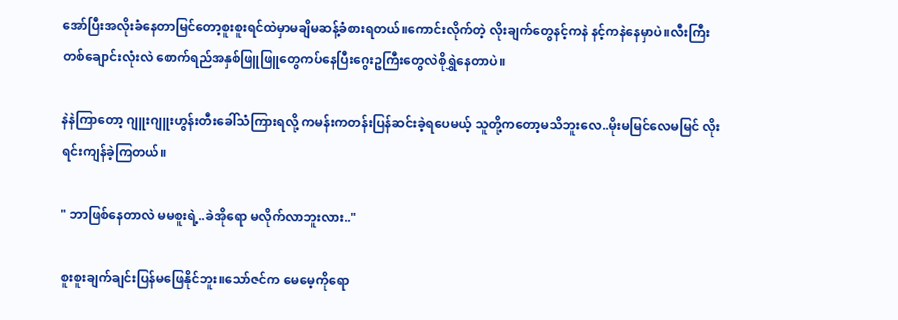အော်ပြီးအလိုးခံနေတာမြင်တော့စူးစူးရင်ထဲမှာမချိမဆန့်ခံစားရတယ်။ကောင်းလိုက်တဲ့ လိုးချက်တွေနင့်ကနဲ နင့်ကနဲနေမှာပဲ။လီးကြီးတစ်ချောင်းလုံးလဲ စောက်ရည်အနှစ်ဖြူဖြူတွေကပ်နေပြီးဂွေးဥကြီးတွေလဲစိုရွှဲနေတာပဲ။

နဲနဲကြာတော့ ဂျူးဂျူးဟွန်းတီးခေါ်သံကြားရလို့ ကမန်းကတန်းပြန်ဆင်းခဲ့ရပေမယ့် သူတို့ကတော့မသိဘူးလေ..မိုးမမြင်လေမမြင် လိုးရင်းကျန်ခဲ့ကြတယ်။

" ဘာဖြစ်နေတာလဲ မမစူးရဲ့..ခဲအိုရော မလိုက်လာဘူးလား.."

စူးစူးချက်ချင်းပြန်မဖြေနိုင်ဘူး။သော်ဇင်က မေမေ့ကိုရော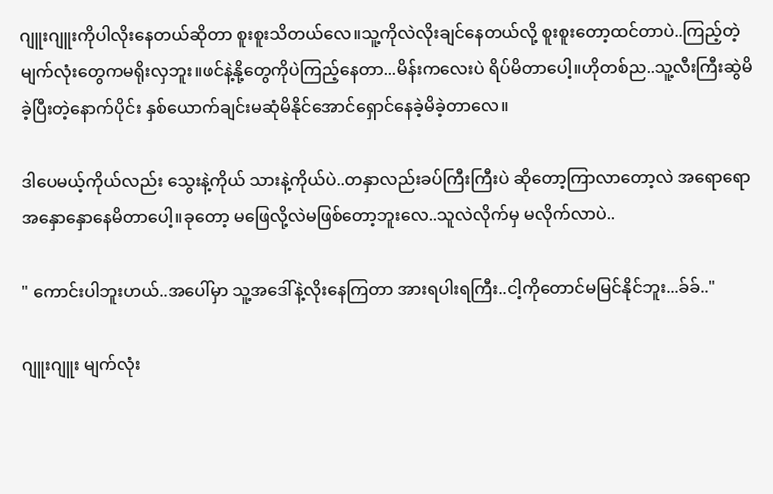ဂျူးဂျူးကိုပါလိုးနေတယ်ဆိုတာ စူးစူးသိတယ်လေ။သူ့ကိုလဲလိုးချင်နေတယ်လို့ စူးစူးတော့ထင်တာပဲ..ကြည့်တဲ့မျက်လုံးတွေကမရိုးလှဘူး။ဖင်နဲ့နို့တွေကိုပဲကြည့်နေတာ...မိန်းကလေးပဲ ရိပ်မိတာပေါ့။ဟိုတစ်ည..သူ့လီးကြီးဆွဲမိခဲ့ပြီးတဲ့နောက်ပိုင်း နှစ်ယောက်ချင်းမဆုံမိနိုင်အောင်ရှောင်နေခဲ့မိခဲ့တာလေ။

ဒါပေမယ့်ကိုယ်လည်း သွေးနဲ့ကိုယ် သားနဲ့ကိုယ်ပဲ..တနှာလည်းခပ်ကြီးကြီးပဲ ဆိုတော့ကြာလာတော့လဲ အရောရောအနှောနှောနေမိတာပေါ့။ခုတော့ မဖြေလို့လဲမဖြစ်တော့ဘူးလေ..သူလဲလိုက်မှ မလိုက်လာပဲ..

" ကောင်းပါဘူးဟယ်..အပေါ်မှာ သူ့အဒေါ်နဲ့လိုးနေကြတာ အားရပါးရကြီး..ငါ့ကိုတောင်မမြင်နိုင်ဘူး...ခ်ခ်.."

ဂျူးဂျူး မျက်လုံး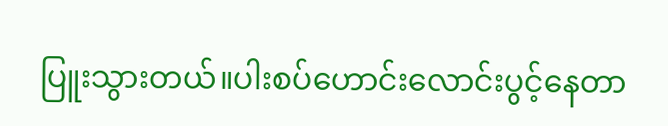ပြူးသွားတယ်။ပါးစပ်ဟောင်းလောင်းပွင့်နေတာ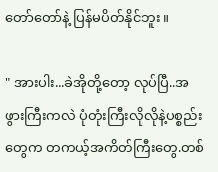တော်တော်နဲ့ ပြန်မပိတ်နိုင်ဘူး။

" အားပါး...ခဲအိုတို့တော့ လုပ်ပြီ..အဖွားကြီးကလဲ ပုံတုံးကြီးလိုလိုနဲ့ပစ္စည်းတွေက တကယ့်အကိတ်ကြီးတွေ.တစ်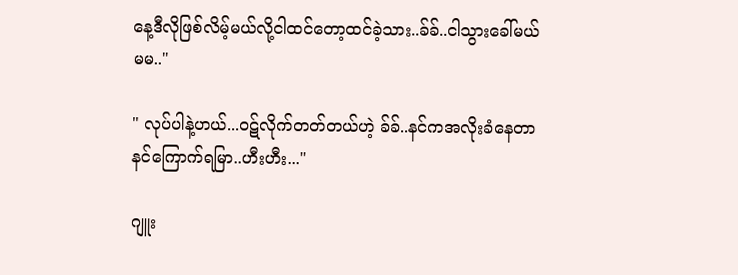နေ့ဒီလိုဖြစ်လိမ့်မယ်လို့ငါထင်တော့ထင်ခဲ့သား..ခ်ခ်..ငါသွားခေါ်မယ် မမ.."

" လုပ်ပါနဲ့ဟယ်...ဝဋ်လိုက်တတ်တယ်ဟဲ့ ခ်ခ်..နင်ကအလိုးခံနေတာ နင်ကြောက်ရမြာ..ဟီးဟီး..."

ဂျူး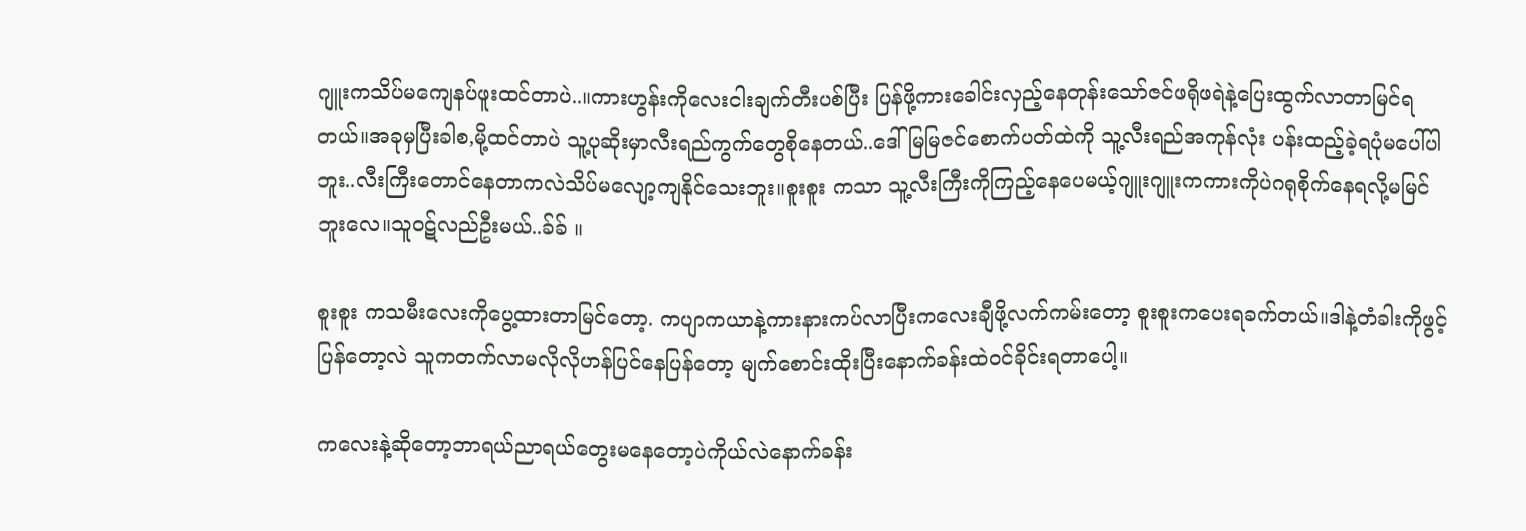ဂျူးကသိပ်မကျေနပ်ဖူးထင်တာပဲ..။ကားဟွန်းကိုလေးငါးချက်တီးပစ်ပြီး ပြန်ဖို့ကားခေါင်းလှည့်နေတုန်းသော်ဇင်ဖရိုဖရဲနဲ့ပြေးထွက်လာတာမြင်ရတယ်။အခုမှပြီးခါစ,မို့ထင်တာပဲ သူ့ပုဆိုးမှာလီးရည်ကွက်တွေစိုနေတယ်..ဒေါ်မြမြဇင်စောက်ပတ်ထဲကို သူ့လီးရည်အကုန်လုံး ပန်းထည့်ခဲ့ရပုံမပေါ်ပါဘူး..လီးကြီးတောင်နေတာကလဲသိပ်မလျော့ကျနိုင်သေးဘူး။စူးစူး ကသာ သူ့လီးကြီးကိုကြည့်နေပေမယ့်ဂျူးဂျူးကကားကိုပဲဂရုစိုက်နေရလို့မမြင်ဘူးလေ။သူဝဋ်လည်ဦးမယ်..ခ်ခ် ။

စူးစူး ကသမီးလေးကိုပွေ့ထားတာမြင်တော့. ကပျာကယာနဲ့ကားနားကပ်လာပြီးကလေးချီဖို့လက်ကမ်းတော့ စူးစူးကပေးရခက်တယ်။ဒါနဲ့တံခါးကိုဖွင့်ပြန်တော့လဲ သူကတက်လာမလိုလိုဟန်ပြင်နေပြန်တော့ မျက်စောင်းထိုးပြီးနောက်ခန်းထဲဝင်ခိုင်းရတာပေါ့။

ကလေးနဲ့ဆိုတော့ဘာရယ်ညာရယ်တွေးမနေတော့ပဲကိုယ်လဲနောက်ခန်း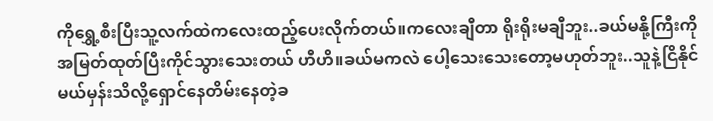ကိုရွှေ့စီးပြီးသူ့လက်ထဲကလေးထည့်ပေးလိုက်တယ်။ကလေးချီတာ ရိုးရိုးမချီဘူး..ခယ်မနို့ကြီးကိုအမြတ်ထုတ်ပြီးကိုင်သွားသေးတယ် ဟီဟိ။ခယ်မကလဲ ပေါ့သေးသေးတော့မဟုတ်ဘူး..သူနဲ့ငြိနိုင်မယ်မှန်းသိလို့ရှောင်နေတိမ်းနေတဲ့ခ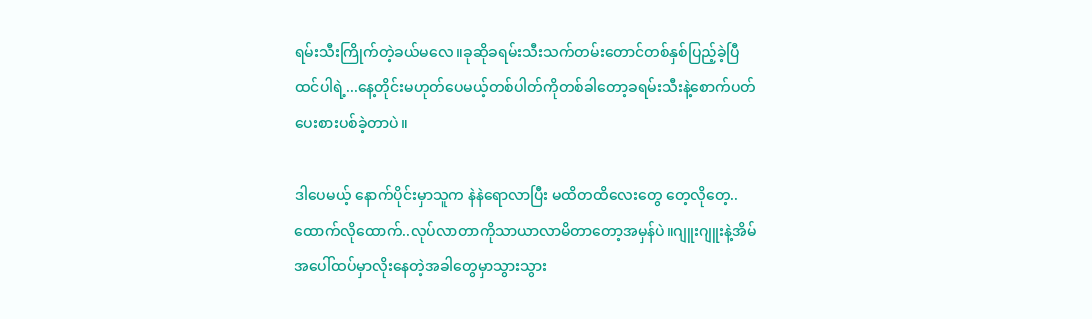ရမ်းသီးကြိုက်တဲ့ခယ်မလေ။ခုဆိုခရမ်းသီးသက်တမ်းတောင်တစ်နှစ်ပြည့်ခဲ့ပြီထင်ပါရဲ့...နေ့တိုင်းမဟုတ်ပေမယ့်တစ်ပါတ်ကိုတစ်ခါတော့ခရမ်းသီးနဲ့စောက်ပတ်ပေးစားပစ်ခဲ့တာပဲ။

ဒါပေမယ့် နောက်ပိုင်းမှာသူက နဲနဲရောလာပြီး မထိတထိလေးတွေ တေ့လိုတေ့..ထောက်လိုထောက်..လုပ်လာတာကိုသာယာလာမိတာတော့အမှန်ပဲ။ဂျူးဂျူးနဲ့အိမ်အပေါ်ထပ်မှာလိုးနေတဲ့အခါတွေမှာသွားသွား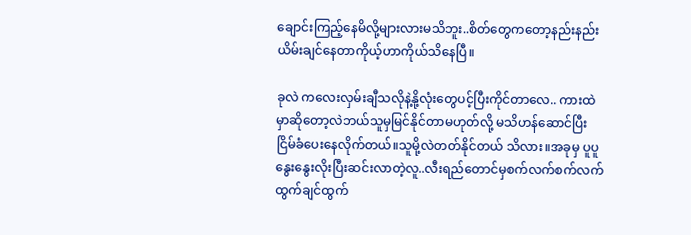ချောင်းကြည့်နေမိလို့များလားမသိဘူး..စိတ်တွေကတော့နည်းနည်းယိမ်းချင်နေတာကိုယ့်ဟာကိုယ်သိနေပြီ။

ခုလဲ ကလေးလှမ်းချီသလိုနဲ့နို့လုံးတွေပင့်ပြီးကိုင်တာလေ.. ကားထဲမှာဆိုတော့လဲဘယ်သူမှမြင်နိုင်တာမဟုတ်လို့ မသိဟန်ဆောင်ပြီးငြိမ်ခံပေးနေလိုက်တယ်။သူမို့လဲတတ်နိုင်တယ် သိလား။အခုမှ ပူပူနွေးနွေးလိုးပြီးဆင်းလာတဲ့လူ..လီးရည်တောင်မှစက်လက်စက်လက် ထွက်ချင်ထွက်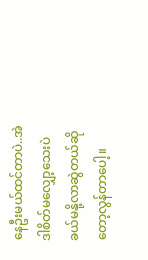နေဦးမယ်ထင်တာပဲ..အဲဒါစိတ်မလျှော့သေးပဲခယ်မနို့လာဆွဲတယ်ဆိုတော့လွန်တာပေါ့။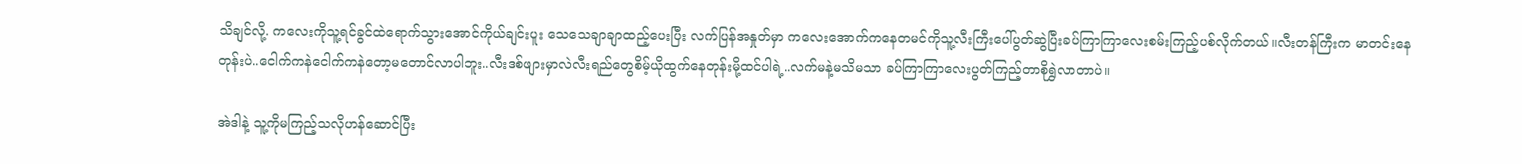သိချင်လို့. ကလေးကိုသူ့ရင်ခွင်ထဲရောက်သွားအောင်ကိုယ်ချင်းပူး သေသေချာချာထည့်ပေးပြီး လက်ပြန်အနှုတ်မှာ ကလေးအောက်ကနေတမင်ကိုသူ့လီးကြီးပေါ်ပွတ်ဆွဲပြီးခပ်ကြာကြာလေးစမ်းကြည့်ပစ်လိုက်တယ်။လီးတန်ကြီးက မာတင်းနေတုန်းပဲ..ငေါက်ကနဲငေါက်ကနဲတော့မတောင်လာပါဘူး..လီးဒစ်ဖျားမှာလဲလီးရည်တွေစိမ့်ယိုထွက်နေတုန်းမို့ထင်ပါရဲ့..လက်မနဲ့မသိမသာ ခပ်ကြာကြာလေးပွတ်ကြည့်တာစိုရွှဲလာတာပဲ။

အဲဒါနဲ့ သူ့ကိုမကြည့်သလိုဟန်ဆောင်ပြီး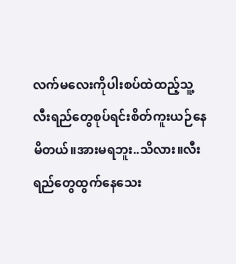လက်မလေးကိုပါးစပ်ထဲထည့်သူ့လီးရည်တွေစုပ်ရင်းစိတ်ကူးယဉ်နေမိတယ်။အားမရဘူး..သိလား။လီးရည်တွေထွက်နေသေး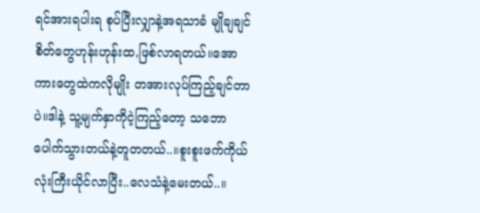ရင်အားရပါးရ စုပ်ပြီးလျှာနဲ့အရသာခံ မျိုချချင်စိတ်တွေဟုန်းဟုန်းထ,ဖြစ်လာရတယ်။အောကားတွေထဲကလိုမျိုး တအားလုပ်ကြည့်ချင်တာပဲ။ဒါနဲ့ သူ့မျက်နှာကိုငဲ့ကြည့်တော့ သဘောပေါက်သွားတယ်နဲ့တူတတယ်..။စူးစူးဖက်ကိုယ်လုံးကြီးယိုင်လာပြီး..လေသံနဲ့မေးတယ်..။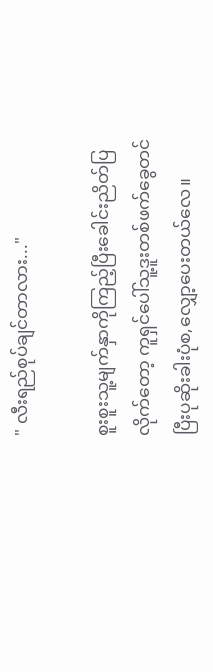" လီးရည်စုပ်ချင်တာလား..."

စူးစူးသူ့မျက်နှာကိုကြည့်ပြီးခေါင်းညိတ်ပြလိုက်တော့ ကူရှင်ပေါ်သူ့ဒူးတစ်ဖက်ခွေတင်ပြီးပုဆိုးခါးပုံစ,လျှော့ပေးတယ်လေ။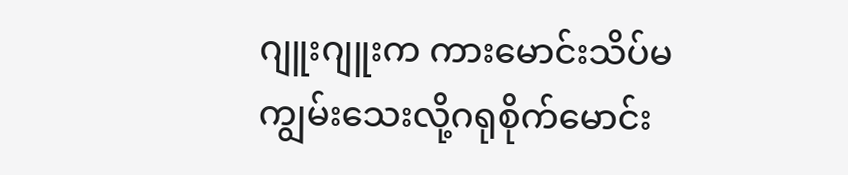ဂျူးဂျူးက ကားမောင်းသိပ်မကျွမ်းသေးလို့ဂရုစိုက်မောင်း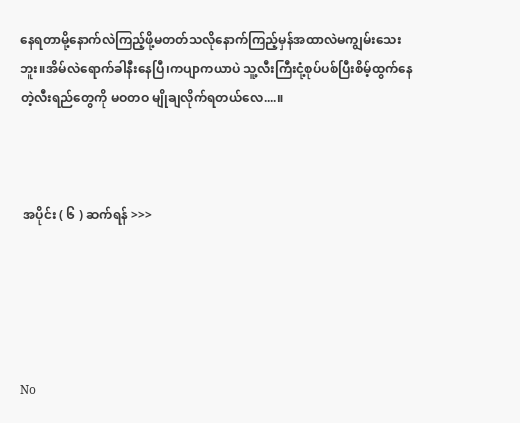နေရတာမို့နောက်လဲကြည့်ဖို့မတတ်သလိုနောက်ကြည့်မှန်အထာလဲမကျွမ်းသေးဘူး။အိမ်လဲရောက်ခါနီးနေပြီ၊ကပျာကယာပဲ သူ့လီးကြီးငုံ့စုပ်ပစ်ပြီးစိမ့်ထွက်နေတဲ့လီးရည်တွေကို မဝတဝ မျိုချလိုက်ရတယ်လေ....။



 အပိုင်း ( ၆ ) ဆက်ရန် >>>





No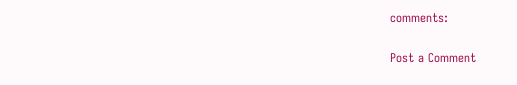comments:

Post a Comment